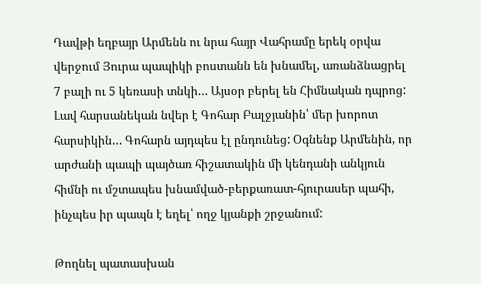Դավթի եղբայր Արմենն ու նրա հայր Վահրամը երեկ օրվա վերջում Յուրա պապիկի բոստանն են խնամել, առանձնացրել 7 բալի ու 5 կեռասի տնկի… Այսօր բերել են Հիմնական դպրոց: Լավ հարսանեկան նվեր է Գոհար Բալջյանին՝ մեր խորոտ հարսիկին… Գոհարն այդպես էլ ընդունեց: Օգնենք Արմենին, որ արժանի պապի պայծառ հիշատակին մի կենդանի անկյուն հիմնի ու մշտապես խնամված-բերքառատ-հյուրասեր պահի, ինչպես իր պապն է եղել՝ ողջ կյանքի շրջանում:

Թողնել պատասխան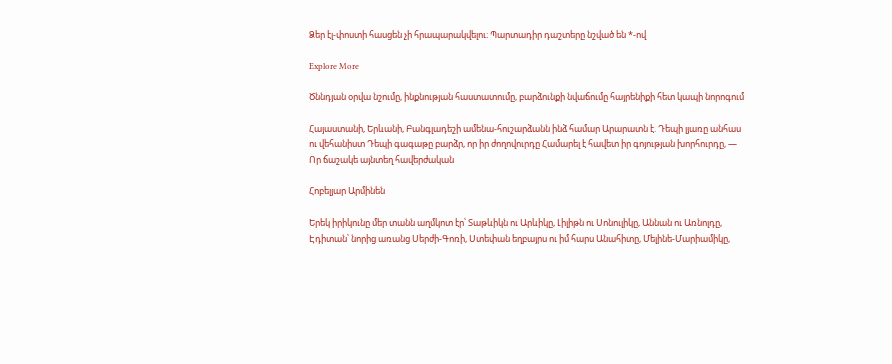Ձեր էլ-փոստի հասցեն չի հրապարակվելու։ Պարտադիր դաշտերը նշված են *-ով

Explore More

Ծննդյան օրվա նշումը, ինքնության հաստատումը, բարձունքի նվաճումը հայրենիքի հետ կապի նորոգում

Հայաստանի, Երևանի, Բանգլադեշի ամենա-հուշարձանն ինձ համար Արարատն է. Դեպի լյառը անհաս ու վեհանիստ Դեպի գագաթը բարձր, որ իր ժողովուրդը Համարել է հավետ իր գոյության խորհուրդը, — Որ ճաշակե այնտեղ հավերժական

Հոբելյար Արմինեն

Երեկ իրիկունը մեր տանն աղմկոտ էր՝ Տաթևիկն ու Արևիկը, Լիլիթն ու Սոնուլիկը, Աննան ու Առնոլդը, Էդիտան՝ նորից առանց Սերժի-Գոռի, Ստեփան եղբայրս ու իմ հարս Անահիտը, Մելինե-Մարիամիկը,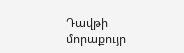Դավթի մորաքույր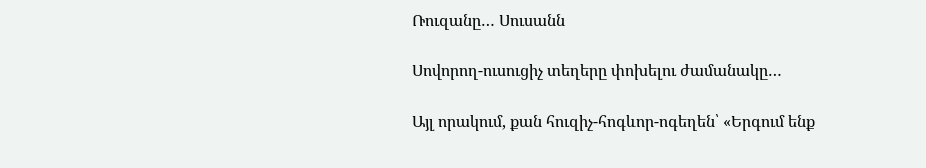Ռուզանը… Սուսանն

Սովորող-ուսուցիչ տեղերը փոխելու ժամանակը…

Այլ որակում, քան հուզիչ-հոգևոր-ոգեղեն՝ «Երգում ենք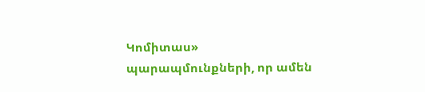Կոմիտաս» պարապմունքների, որ ամեն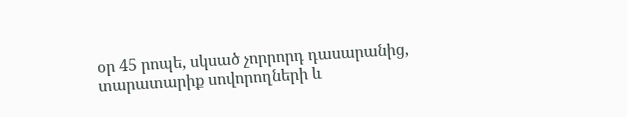օր 45 րոպե, սկսած չորրորդ դասարանից, տարատարիք սովորողների և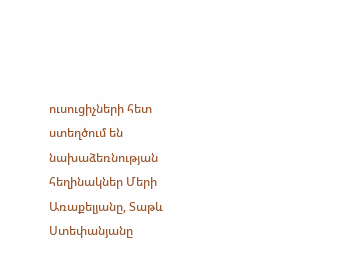ուսուցիչների հետ ստեղծում են նախաձեռնության հեղինակներ Մերի Առաքելյանը, Տաթև Ստեփանյանը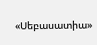«Սեբասատիա»